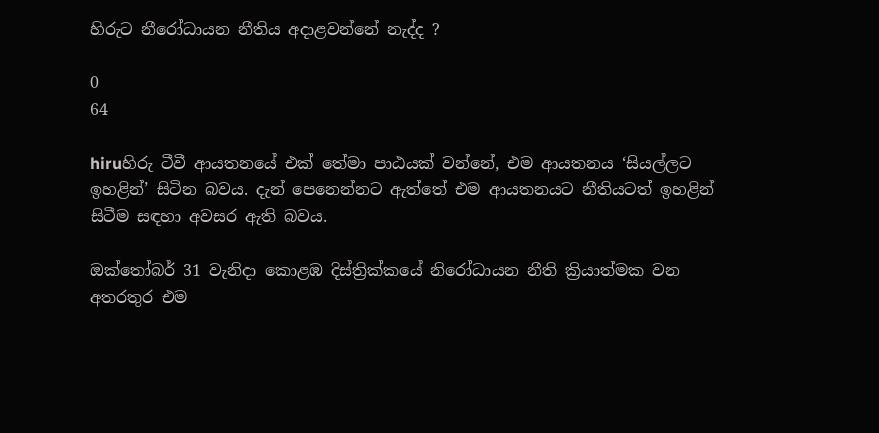හිරුට නීරෝධායන නීතිය අදාළවන්නේ නැද්ද ?

0
64

hiruහිරු ටීවී ආයතනයේ එක් තේමා පාඨයක් වන්නේ, එම ආයතනය ‘සියල්ලට ඉහළින්’ සිටින බවය. දැන් පෙනෙන්නට ඇත්තේ එම ආයතනයට නීතියටත් ඉහළින් සිටීම සඳහා අවසර ඇති බවය.

ඔක්තෝබර් 31 වැනිදා කොළඹ දිස්ත්‍රික්කයේ නිරෝධායන නීති ක්‍රියාත්මක වන අතරතුර එම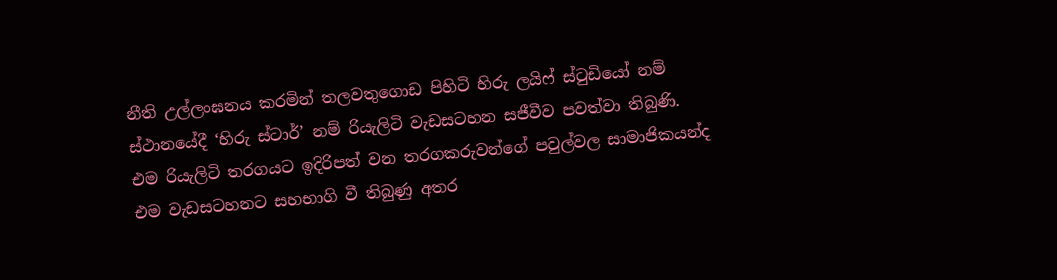නීති උල්ලංඝනය කරමින් තලවතුගොඩ පිහිටි හිරු ලයිෆ් ස්ටුඩියෝ නම් ස්ථානයේදී ‘හිරු ස්ටාර්’ නම් රියැලිටි වැඩසටහන සජීවීව පවත්වා තිබුණි. එම රියැලිටි තරගයට ඉදිරිපත් වන තරගකරුවන්ගේ පවුල්වල සාමාජිකයන්ද එම වැඩසටහනට සහභාගි වී තිබුණු අතර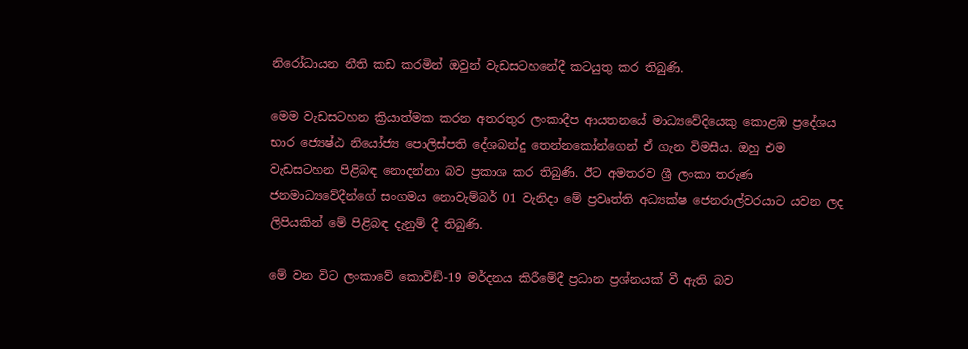නිරෝධායන නීති කඩ කරමින් ඔවුන් වැඩසටහනේදී කටයුතු කර තිබුණි.

මෙම වැඩසටහන ක්‍රියාත්මක කරන අතරතුර ලංකාදීප ආයතනයේ මාධ්‍යවේදියෙකු කොළඹ ප්‍රදේශය භාර ජ්‍යෙෂ්ඨ නියෝජ්‍ය පොලිස්පති දේශබන්දු තෙන්නකෝන්ගෙන් ඒ ගැන විමසීය. ඔහු එම වැඩසටහන පිළිබඳ නොදන්නා බව ප්‍රකාශ කර තිබුණි. ඊට අමතරව ශ්‍රී ලංකා තරුණ ජනමාධ්‍යවේදීන්ගේ සංගමය නොවැම්බර් 01 වැනිදා මේ ප්‍රවෘත්ති අධ්‍යක්ෂ ජෙනරාල්වරයාට යවන ලද ලිපියකින් මේ පිළිබඳ දැනුම් දී තිබුණි.

මේ වන විට ලංකාවේ කොවිඞ්-19 මර්දනය කිරීමේදී ප්‍රධාන ප්‍රශ්නයක් වී ඇති බව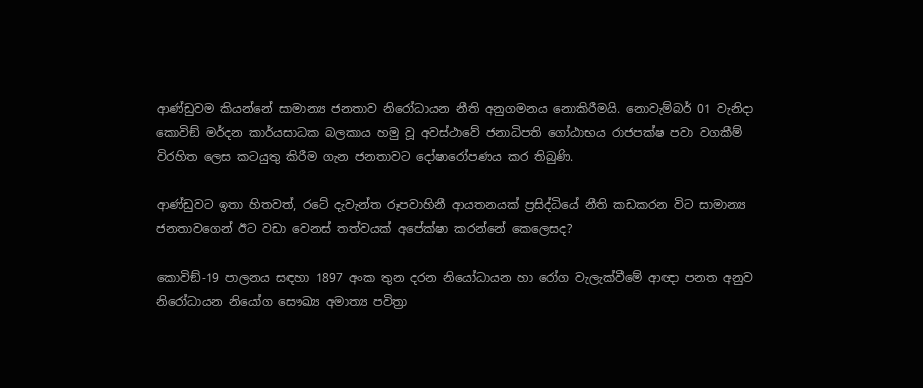ආණ්ඩුවම කියන්නේ සාමාන්‍ය ජනතාව නිරෝධායන නීති අනුගමනය නොකිරීමයි. නොවැම්බර් 01 වැනිදා කොවිඞ් මර්දන කාර්යසාධක බලකාය හමු වූ අවස්ථාවේ ජනාධිපති ගෝඨාභය රාජපක්ෂ පවා වගකීම් විරහිත ලෙස කටයුතු කිරීම ගැන ජනතාවට දෝෂාරෝපණය කර තිබුණි.

ආණ්ඩුවට ඉතා හිතවත්, රටේ දැවැන්ත රූපවාහිනී ආයතනයක් ප්‍රසිද්ධියේ නීති කඩකරන විට සාමාන්‍ය ජනතාවගෙන් ඊට වඩා වෙනස් තත්වයක් අපේක්ෂා කරන්නේ කෙලෙසද?

කොවිඞ්-19 පාලනය සඳහා 1897 අංක තුන දරන නියෝධායන හා රෝග වැලැක්වීමේ ආඥා පනත අනුව නිරෝධායන නියෝග සෞඛ්‍ය අමාත්‍ය පවිත්‍රා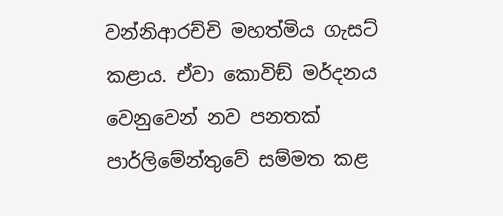වන්නිආරච්චි මහත්මිය ගැසට් කළාය. ඒවා කොවිඞ් මර්දනය වෙනුවෙන් නව පනතක් පාර්ලිමේන්තුවේ සම්මත කළ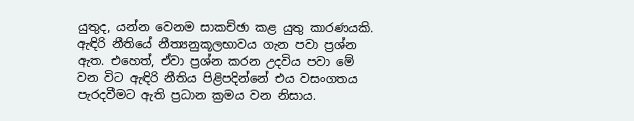යුතුද, යන්න වෙනම සාකච්ඡා කළ යුතු කාරණයකි. ඇඳිරි නීතියේ නීත්‍යනුකූලභාවය ගැන පවා ප්‍රශ්න ඇත. එහෙත්, ඒවා ප්‍රශ්න කරන උදවිය පවා මේ වන විට ඇඳිරි නීතිය පිළිපදින්නේ එය වසංගතය පැරදවීමට ඇති ප්‍රධාන ක්‍රමය වන නිසාය.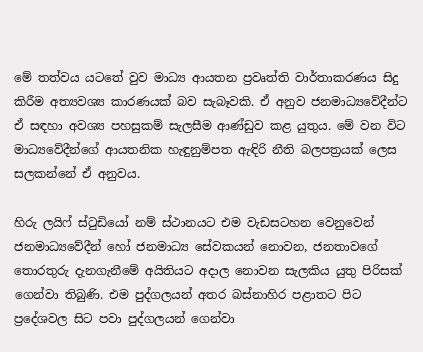මේ තත්වය යටතේ වුව මාධ්‍ය ආයතන ප්‍රවෘත්ති වාර්තාකරණය සිදු කිරීම අත්‍යවශ්‍ය කාරණයක් බව සැබෑවකි. ඒ අනුව ජනමාධ්‍යවේදීන්ට ඒ සඳහා අවශ්‍ය පහසුකම් සැලසීම ආණ්ඩුව කළ යුතුය. මේ වන විට මාධ්‍යවේදීන්ගේ ආයතනික හැඳුනුම්පත ඇඳිරි නීති බලපත්‍රයක් ලෙස සලකන්නේ ඒ අනුවය.

හිරු ලයිෆ් ස්ටුඩියෝ නම් ස්ථානයට එම වැඩසටහන වෙනුවෙන් ජනමාධ්‍යවේදීන් හෝ ජනමාධ්‍ය සේවකයන් නොවන, ජනතාවගේ තොරතුරු දැනගැනීමේ අයිතියට අදාල නොවන සැලකිය යුතු පිරිසක් ගෙන්වා තිබුණි. එම පුද්ගලයන් අතර බස්නාහිර පළාතට පිට ප්‍රදේශවල සිට පවා පුද්ගලයන් ගෙන්වා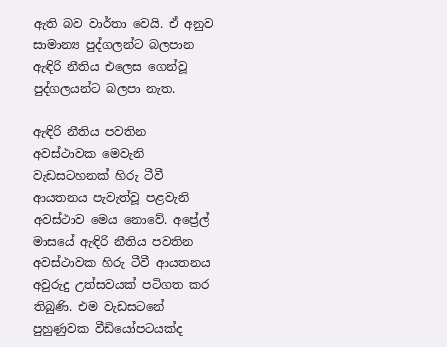ඇති බව වාර්තා වෙයි. ඒ අනුව සාමාන්‍ය පුද්ගලන්ට බලපාන ඇඳිරි නීතිය එලෙස ගෙන්වූ පුද්ගලයන්ට බලපා නැත.

ඇඳිරි නීතිය පවතින අවස්ථාවක මෙවැනි වැඩසටහනක් හිරු ටීවී ආයතනය පැවැත්වූ පළවැනි අවස්ථාව මෙය නොවේ. අප්‍රේල් මාසයේ ඇඳිරි නීතිය පවතින අවස්ථාවක හිරු ටීවී ආයතනය අවුරුදු උත්සවයක් පටිගත කර තිබුණි. එම වැඩසටනේ පුහුණුවක වීඩියෝපටයක්ද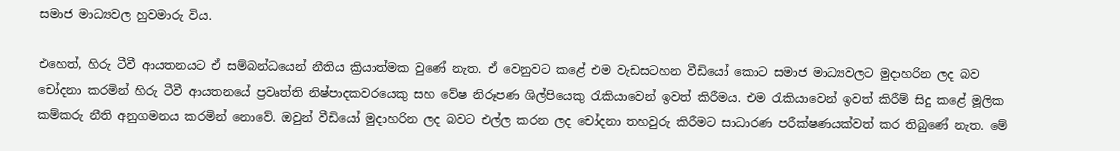සමාජ මාධ්‍යවල හුවමාරු විය.

එහෙත්, හිරු ටීවී ආයතනයට ඒ සම්බන්ධයෙන් නීතිය ක්‍රියාත්මක වුණේ නැත. ඒ වෙනුවට කළේ එම වැඩසටහන වීඩියෝ කොට සමාජ මාධ්‍යවලට මුදාහරින ලද බව චෝදනා කරමින් හිරු ටීවී ආයතනයේ ප්‍රවෘත්ති නිෂ්පාදකවරයෙකු සහ වේෂ නිරූපණ ශිල්පියෙකු රැකියාවෙන් ඉවත් කිරීමය. එම රැකියාවෙන් ඉවත් කිරීම් සිදු කළේ මූලික කම්කරු නීති අනුගමනය කරමින් නොවේ. ඔවුන් වීඩියෝ මුදාහරින ලද බවට එල්ල කරන ලද චෝදනා තහවුරු කිරීමට සාධාරණ පරීක්ෂණයක්වත් කර තිබුණේ නැත. මේ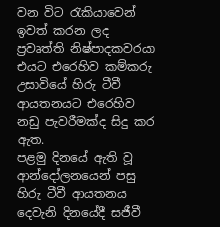වන විට රැකියාවෙන් ඉවත් කරන ලද ප්‍රවෘත්ති නිෂ්පාදකවරයා එයට එරෙහිව කම්කරු උසාවියේ හිරු ටීවී ආයතනයට එරෙහිව නඩු පැවරීමක්ද සිදු කර ඇත.
පළමු දිනයේ ඇති වූ ආන්දෝලනයෙන් පසු හිරු ටීවී ආයතනය දෙවැනි දිනයේදී සජීවී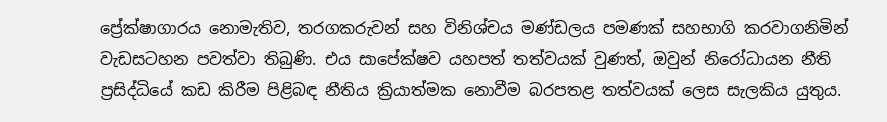ප්‍රේක්ෂාගාරය නොමැතිව, තරගකරුවන් සහ විනිශ්චය මණ්ඩලය පමණක් සහභාගි කරවාගනිමින් වැඩසටහන පවත්වා තිබුණි. එය සාපේක්ෂව යහපත් තත්වයක් වුණත්, ඔවුන් නිරෝධායන නීති ප්‍රසිද්ධියේ කඩ කිරීම පිළිබඳ නීතිය ක්‍රියාත්මක නොවීම බරපතළ තත්වයක් ලෙස සැලකිය යුතුය.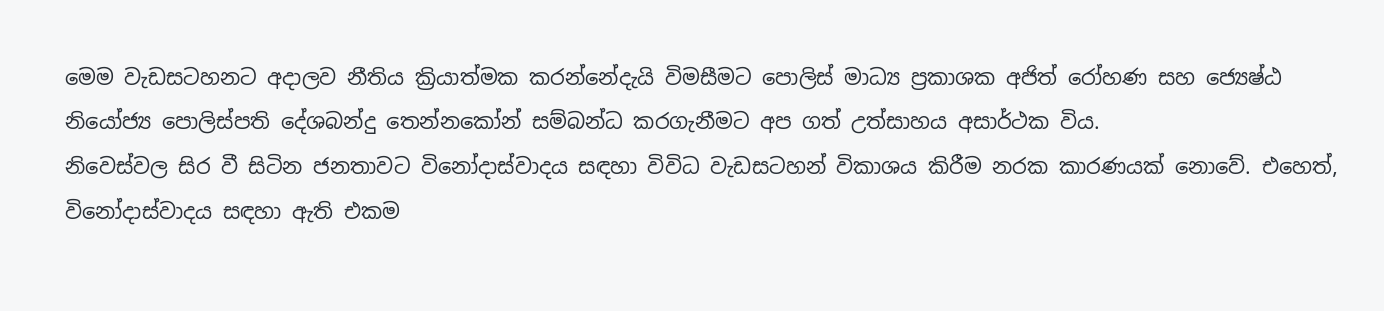මෙම වැඩසටහනට අදාලව නීතිය ක්‍රියාත්මක කරන්නේදැයි විමසීමට පොලිස් මාධ්‍ය ප්‍රකාශක අජිත් රෝහණ සහ ජ්‍යෙෂ්ඨ නියෝජ්‍ය පොලිස්පති දේශබන්දු තෙන්නකෝන් සම්බන්ධ කරගැනීමට අප ගත් උත්සාහය අසාර්ථක විය.
නිවෙස්වල සිර වී සිටින ජනතාවට විනෝදාස්වාදය සඳහා විවිධ වැඩසටහන් විකාශය කිරීම නරක කාරණයක් නොවේ. එහෙත්, විනෝදාස්වාදය සඳහා ඇති එකම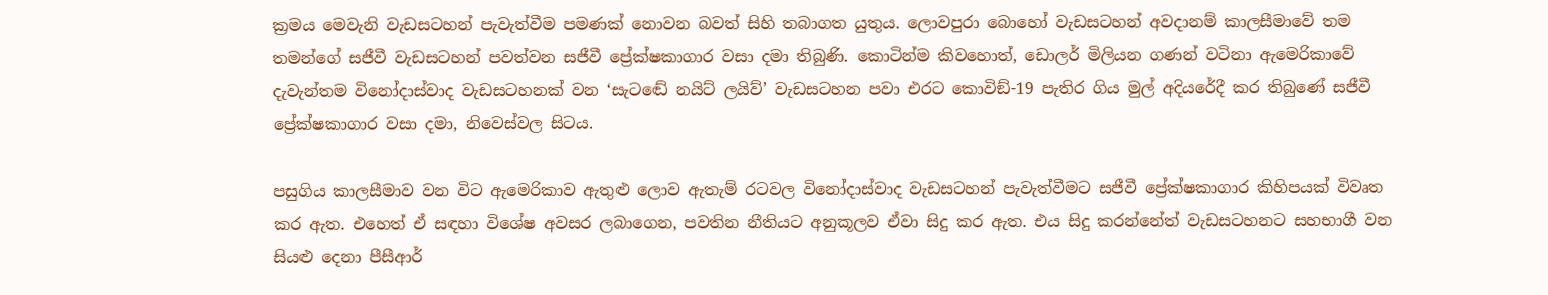ක්‍රමය මෙවැනි වැඩසටහන් පැවැත්වීම පමණක් නොවන බවත් සිහි තබාගත යුතුය. ලොවපුරා බොහෝ වැඩසටහන් අවදානම් කාලසීමාවේ තම තමන්ගේ සජීවී වැඩසටහන් පවත්වන සජීවී ප්‍රේක්ෂකාගාර වසා දමා තිබුණි. කොටින්ම කිවහොත්, ඩොලර් මිලියන ගණන් වටිනා ඇමෙරිකාවේ දැවැන්තම විනෝදාස්වාද වැඩසටහනක් වන ‘සැටඬේ නයිට් ලයිව්’ වැඩසටහන පවා එරට කොවිඞ්-19 පැතිර ගිය මුල් අදියරේදී කර තිබුණේ සජීවී ප්‍රේක්ෂකාගාර වසා දමා, නිවෙස්වල සිටය.

පසුගිය කාලසීමාව වන විට ඇමෙරිකාව ඇතුළු ලොව ඇතැම් රටවල විනෝදාස්වාද වැඩසටහන් පැවැත්වීමට සජීවී ප්‍රේක්ෂකාගාර කිහිපයක් විවෘත කර ඇත. එහෙත් ඒ සඳහා විශේෂ අවසර ලබාගෙන, පවතින නීතියට අනුකූලව ඒවා සිදු කර ඇත. එය සිදු කරන්නේත් වැඩසටහනට සහභාගී වන සියළු දෙනා පීසීආර්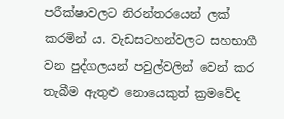පරීක්ෂාවලට නිරන්තරයෙන් ලක් කරමින් ය. වැඩසටහන්වලට සහභාගී වන පුද්ගලයන් පවුල්වලින් වෙන් කර තැබීම ඇතුළු නොයෙකුත් ක්‍රමවේද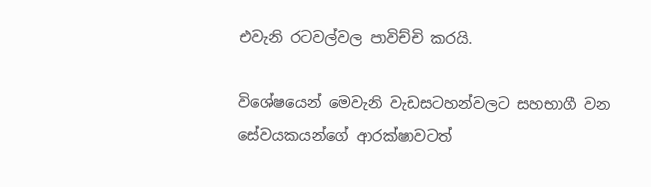එවැනි රටවල්වල පාවිච්චි කරයි.

විශේෂයෙන් මෙවැනි වැඩසටහන්වලට සහභාගී වන සේවයකයන්ගේ ආරක්ෂාවටත්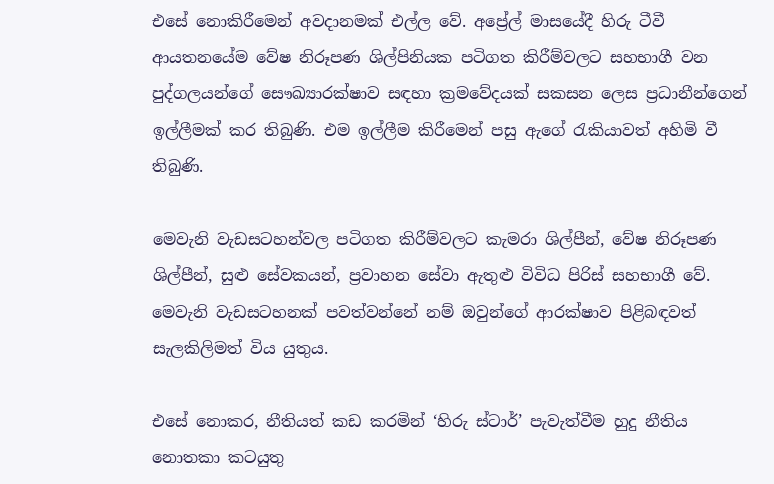එසේ නොකිරීමෙන් අවදානමක් එල්ල වේ. අප්‍රේල් මාසයේදී හිරු ටීවී ආයතනයේම වේෂ නිරූපණ ශිල්පිනියක පටිගත කිරීම්වලට සහභාගී වන පුද්ගලයන්ගේ සෞඛ්‍යාරක්ෂාව සඳහා ක්‍රමවේදයක් සකසන ලෙස ප්‍රධානීන්ගෙන් ඉල්ලීමක් කර තිබුණි. එම ඉල්ලීම කිරීමෙන් පසු ඇගේ රැකියාවත් අහිමි වී තිබුණි.

මෙවැනි වැඩසටහන්වල පටිගත කිරීම්වලට කැමරා ශිල්පීන්, වේෂ නිරූපණ ශිල්පීන්, සුළු සේවකයන්, ප්‍රවාහන සේවා ඇතුළු විවිධ පිරිස් සහභාගී වේ. මෙවැනි වැඩසටහනක් පවත්වන්නේ නම් ඔවුන්ගේ ආරක්ෂාව පිළිබඳවත් සැලකිලිමත් විය යුතුය.

එසේ නොකර, නීතියත් කඩ කරමින් ‘හිරු ස්ටාර්’ පැවැත්වීම හුදු නීතිය නොතකා කටයුතු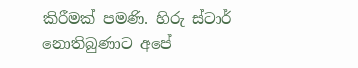කිරීමක් පමණි. හිරු ස්ටාර් නොතිබුණාට අපේ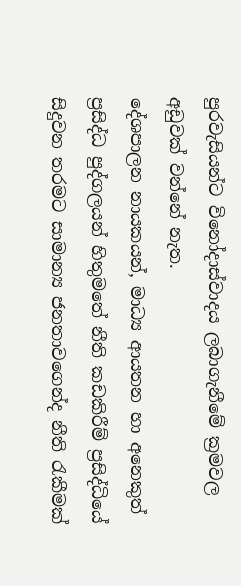පුරවැසියන්ට විනෝදාස්වාදය ලබාගැනීමේ ක්‍රමවල අඩුවක් වන්නේ නැත.
දේශපාලන නායකයන්, මාධ්‍ය ආයතන හා අනෙකුත් ප්‍රසිද්ධ පුද්ගලයන් හිතුමතේ නීති කඩකිරීම් ප්‍රසිද්ධියේ සිදුවන තරමට සාමාන්‍ය ජනතාවගෙන්ද නීති රැකීමක්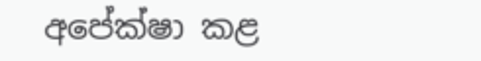අපේක්ෂා කළ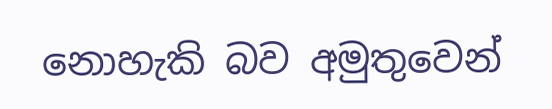නොහැකි බව අමුතුවෙන්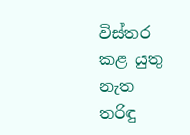විස්තර කළ යුතු නැත
තරිඳු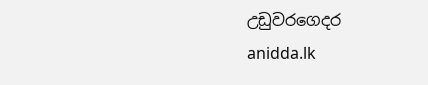උඩුවරගෙදර
anidda.lk